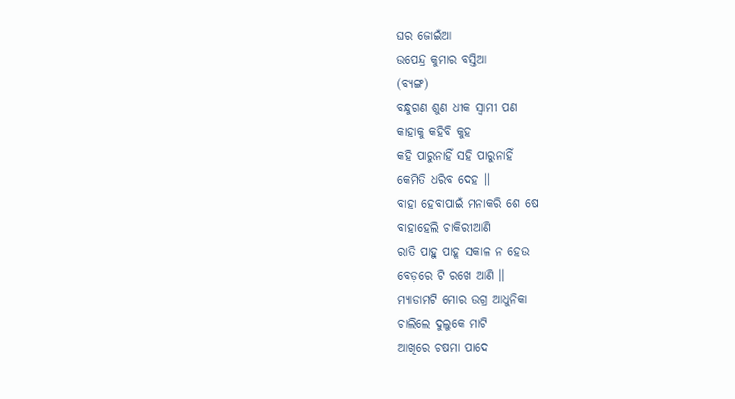ଘର ଜୋଇଁଆ
ଉପେନ୍ଦ୍ର କୁମାର ବସ୍ତିଆ
(ବ୍ୟଙ୍ଗ)
ବନ୍ଧୁଗଣ ଶୁଣ ଧୀକ ସ୍ଵାମୀ ପଣ
କାହାକୁ କହିବି କୁହ
କହି ପାରୁନାହିଁ ସହି ପାରୁନାହିଁ
କେମିତି ଧରିବ ଦେହ ।।
ବାହା ହେବାପାଇଁ ମନାକରି ଶେ ଷେ
ବାହାହେଲି ଚାକିରୀଆଣି
ରାତି ପାହୁ ପାହୂ ସକାଳ ନ ହେଉ
ବେଡ଼ରେ ଟି ରଖେ ଆଣି ।।
ମ୍ୟାଡାମଟି ମୋର ଉଗ୍ର ଆଧୁନିକା
ଚାଲିଲେ ଦୁଲୁକେ ମାଟି
ଆଖିରେ ଚଷମା ପାଦେ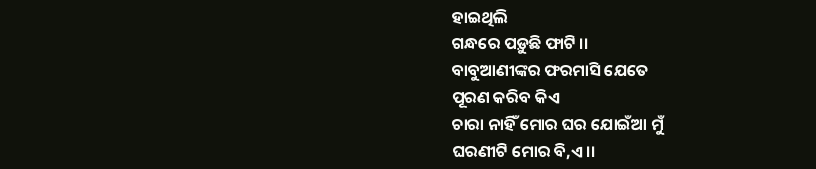ହାଇଥିଲି
ଗନ୍ଧରେ ପଡ଼ୁଛି ଫାଟି ।।
ବାବୁଆଣୀଙ୍କର ଫରମାସି ଯେତେ
ପୂରଣ କରିବ କିଏ
ଚାରା ନାହିଁ ମୋର ଘର ଯୋଇଁଆ ମୁଁ
ଘରଣୀଟି ମୋର ବି,ଏ ।।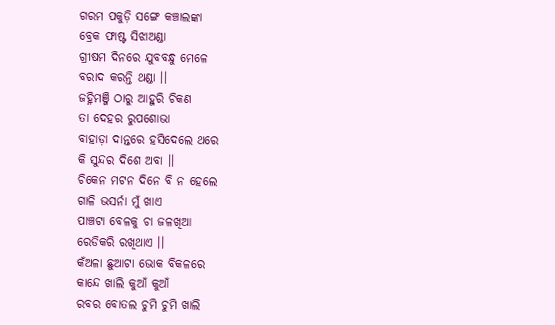ଗରମ ପକୁଡ଼ି ସଙ୍ଗେ କଞ୍ଚାଲଙ୍କା
ବ୍ରେକ ଫାଷ୍ଟ ସିଝାଅଣ୍ଡା
ଗ୍ରୀଷମ ଦିନରେ ଯୁବବନ୍ଧୁ ମେଳେ
ବରାଦ କରନ୍ତି ଥଣ୍ଡା ।।
ଜହ୍ନିମଞ୍ଜି ଠାରୁ ଆହୁରି ଚିକଣ
ତା ଦେହର ରୁପଶୋଭା
ବାହାଡ଼ା ଦାନ୍ତରେ ହସିଦେଲେ ଥରେ
କି ସୁନ୍ଦର ଦିଶେ ଅବା ।।
ଚିକେନ ମଟନ ଦିନେ ବି ନ ହେଲେ
ଗାଳି ଭସର୍ନା ମୁଁ ଖାଏ
ପାଞ୍ଚଟା ବେଳକୁ ଚା ଜଳଖିଆ
ରେଡିକରି ରଖିଥାଏ ।।
କଁଅଳା ଛୁଆଟା ଭୋକ ବିକଳରେ
କାନ୍ଦେ ଖାଲି କୁଆଁ କୁଆଁ
ରବର ବୋତଲ ଚୁମି ଚୁମି ଖାଲି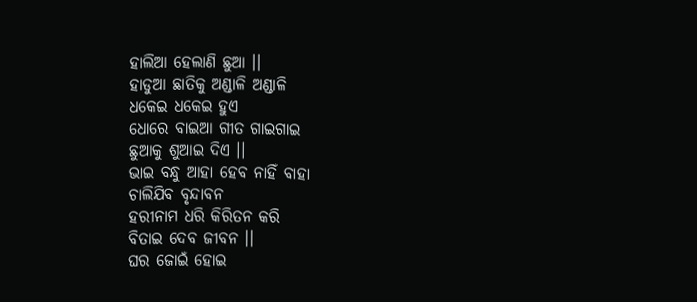ହାଲିଆ ହେଲାଣି ଛୁଆ ।।
ହାଡୁଆ ଛାତିକୁ ଅଣ୍ଡାଳି ଅଣ୍ଡାଳି
ଧକେଇ ଧକେଇ ହୁଏ
ଧୋରେ ବାଇଆ ଗୀତ ଗାଇଗାଇ
ଛୁଆକୁ ଶୁଆଇ ଦିଏ ।।
ଭାଇ ବନ୍ଧୁ ଆହା ହେବ ନାହିଁ ବାହା
ଚାଲିଯିବ ବୃନ୍ଦାବନ
ହରୀନାମ ଧରି କିରିତନ କରି
ବିତାଇ ଦେବ ଜୀବନ ।।
ଘର ଜୋଇଁ ହୋଇ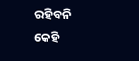ରହିବନି କେହି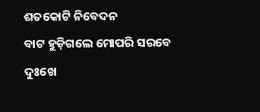ଶତକୋଟି ନିବେଦନ
ବାଟ ହୁଡ଼ିଗଲେ ମୋପରି ସରବେ
ଦୁଃଖେ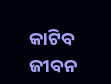କାଟିବ ଜୀବନ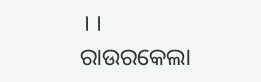।।
ରାଉରକେଲା